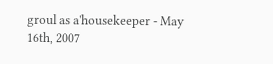groul as a'housekeeper - May 16th, 2007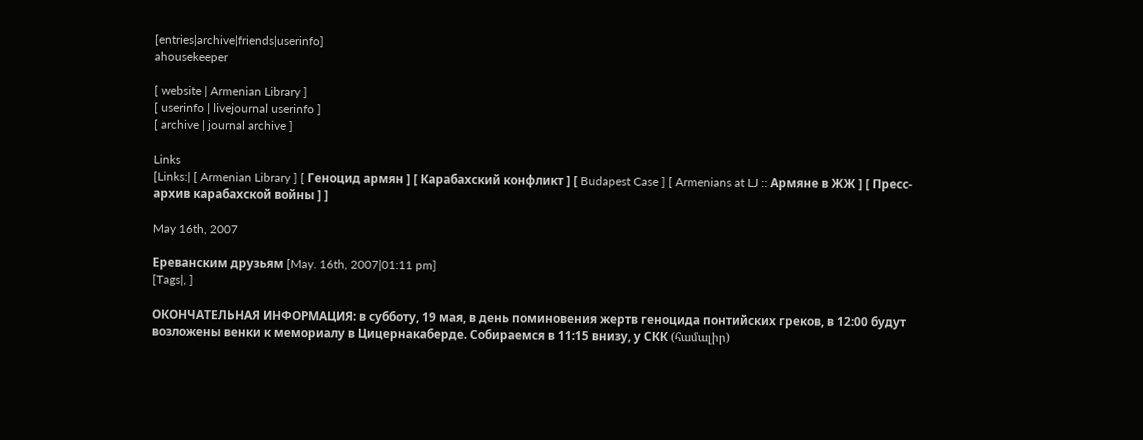[entries|archive|friends|userinfo]
ahousekeeper

[ website | Armenian Library ]
[ userinfo | livejournal userinfo ]
[ archive | journal archive ]

Links
[Links:| [ Armenian Library ] [ Геноцид армян ] [ Карабахский конфликт ] [ Budapest Case ] [ Armenians at LJ :: Армяне в ЖЖ ] [ Пресс-архив карабахской войны ] ]

May 16th, 2007

Ереванским друзьям [May. 16th, 2007|01:11 pm]
[Tags|, ]

ОКОНЧАТЕЛЬНАЯ ИНФОРМАЦИЯ: в субботу, 19 мая, в день поминовения жертв геноцида понтийских греков, в 12:00 будут возложены венки к мемориалу в Цицернакаберде. Собираемся в 11:15 внизу, у СКК (համալիր)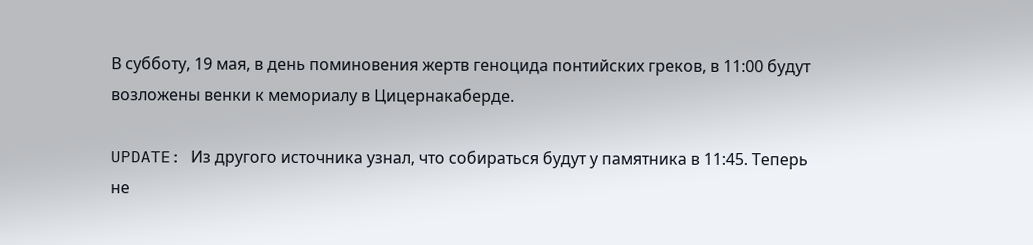В субботу, 19 мая, в день поминовения жертв геноцида понтийских греков, в 11:00 будут возложены венки к мемориалу в Цицернакаберде.

UPDATE: Из другого источника узнал, что собираться будут у памятника в 11:45. Теперь не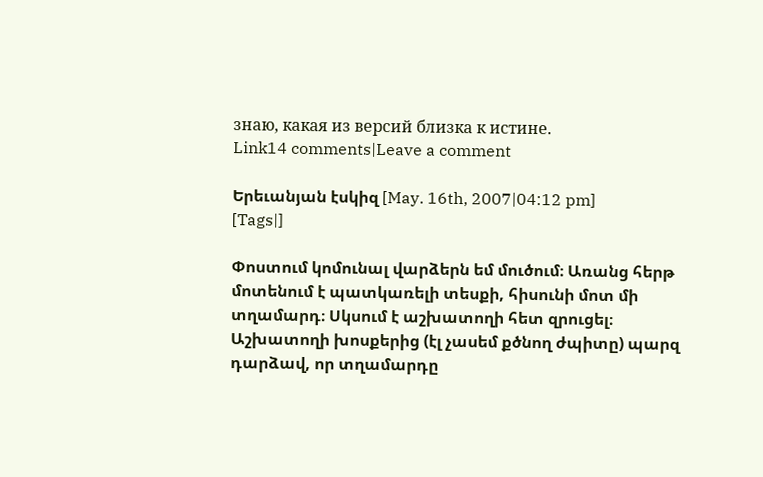знаю, какая из версий близка к истине.
Link14 comments|Leave a comment

Երեւանյան էսկիզ [May. 16th, 2007|04:12 pm]
[Tags|]

Փոստում կոմունալ վարձերն եմ մուծում։ Առանց հերթ մոտենում է պատկառելի տեսքի, հիսունի մոտ մի տղամարդ։ Սկսում է աշխատողի հետ զրուցել։ Աշխատողի խոսքերից (էլ չասեմ քծնող ժպիտը) պարզ դարձավ, որ տղամարդը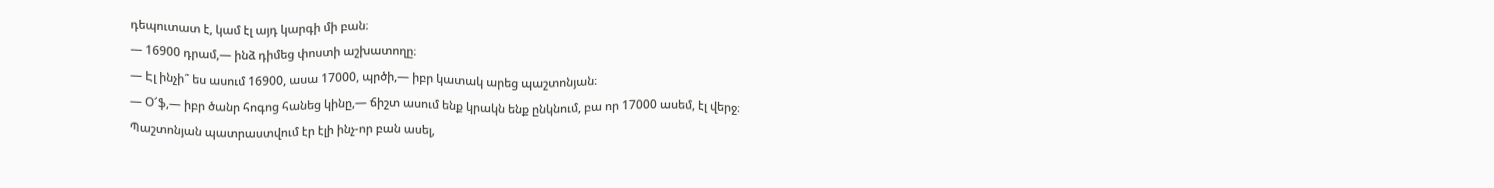դեպուտատ է, կամ էլ այդ կարգի մի բան։
— 16900 դրամ,— ինձ դիմեց փոստի աշխատողը։
— Էլ ինչի՞ ես ասում 16900, ասա 17000, պրծի,— իբր կատակ արեց պաշտոնյան։
— Օ՜ֆ,— իբր ծանր հոգոց հանեց կինը,— ճիշտ ասում ենք կրակն ենք ընկնում, բա որ 17000 ասեմ, էլ վերջ։
Պաշտոնյան պատրաստվում էր էլի ինչ-որ բան ասել,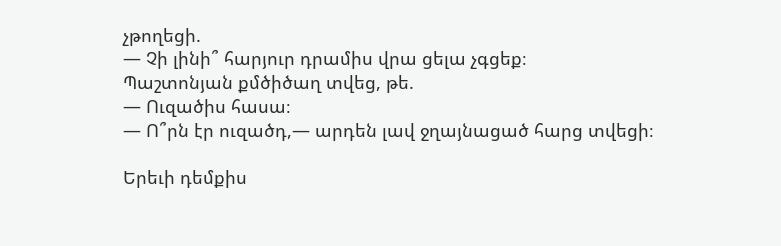չթողեցի.
— Չի լինի՞ հարյուր դրամիս վրա ցելա չգցեք։
Պաշտոնյան քմծիծաղ տվեց, թե.
— Ուզածիս հասա։
— Ո՞րն էր ուզածդ,— արդեն լավ ջղայնացած հարց տվեցի։

Երեւի դեմքիս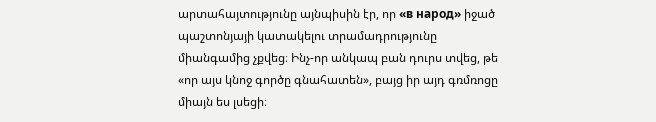արտահայտությունը այնպիսին էր, որ «в народ» իջած պաշտոնյայի կատակելու տրամադրությունը միանգամից չքվեց։ Ինչ-որ անկապ բան դուրս տվեց, թե «որ այս կնոջ գործը գնահատեն», բայց իր այդ գռմռոցը միայն ես լսեցի։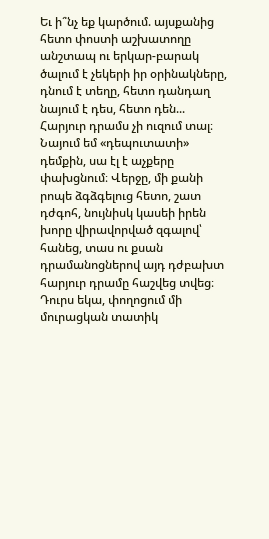Եւ ի՞նչ եք կարծում. այսքանից հետո փոստի աշխատողը անշտապ ու երկար-բարակ ծալում է չեկերի իր օրինակները, դնում է տեղը, հետո դանդաղ նայում է դես, հետո դեն... Հարյուր դրամս չի ուզում տալ։ Նայում եմ «դեպուտատի» դեմքին, սա էլ է աչքերը փախցնում։ Վերջը, մի քանի րոպե ձգձգելուց հետո, շատ դժգոհ, նույնիսկ կասեի իրեն խորը վիրավորված զգալով՝ հանեց, տաս ու քսան դրամանոցներով այդ դժբախտ հարյուր դրամը հաշվեց տվեց։ Դուրս եկա, փողոցում մի մուրացկան տատիկ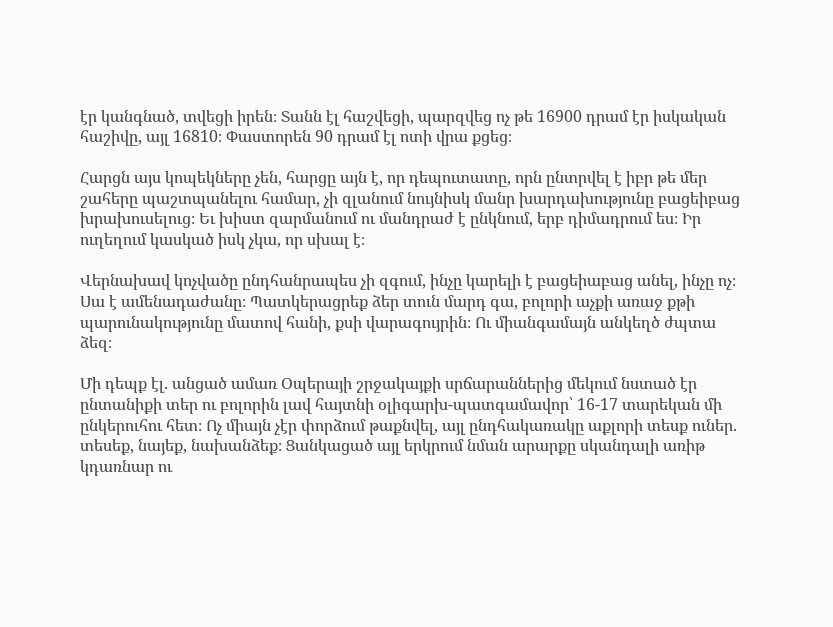էր կանգնած, տվեցի իրեն։ Տանն էլ հաշվեցի, պարզվեց ոչ թե 16900 դրամ էր իսկական հաշիվը, այլ 16810։ Փաստորեն 90 դրամ էլ ոտի վրա քցեց։

Հարցն այս կոպեկները չեն, հարցը այն է, որ դեպուտատը, որն ընտրվել է իբր թե մեր շահերը պաշտպանելու համար, չի զլանում նույնիսկ մանր խարդախությունը բացեիբաց խրախուսելուց։ Եւ խիստ զարմանում ու մանդրաժ է ընկնում, երբ դիմադրում ես։ Իր ուղեղում կասկած իսկ չկա, որ սխալ է։

Վերնախավ կոչվածը ընդհանրապես չի զգում, ինչը կարելի է բացեիաբաց անել, ինչը ոչ։ Սա է ամենադաժանը։ Պատկերացրեք ձեր տուն մարդ գա, բոլորի աչքի առաջ քթի պարունակությունը մատով հանի, քսի վարագույրին։ Ու միանգամայն անկեղծ ժպտա ձեզ։

Մի դեպք էլ. անցած ամառ Օպերայի շրջակայքի սրճարաններից մեկում նստած էր ընտանիքի տեր ու բոլորին լավ հայտնի օլիգարխ-պատգամավոր՝ 16-17 տարեկան մի ընկերուհու հետ։ Ոչ միայն չէր փորձում թաքնվել, այլ ընդհակառակը աքլորի տեսք ուներ. տեսեք, նայեք, նախանձեք։ Ցանկացած այլ երկրում նման արարքը սկանդալի առիթ կդառնար ու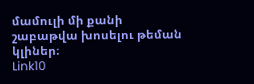մամուլի մի քանի շաբաթվա խոսելու թեման կլիներ։
Link10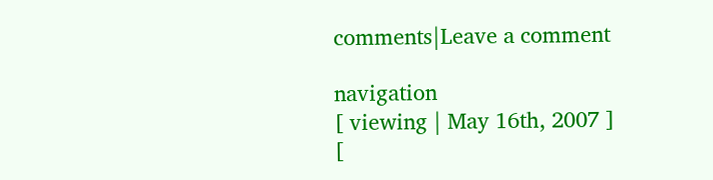comments|Leave a comment

navigation
[ viewing | May 16th, 2007 ]
[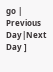go | Previous Day|Next Day ]